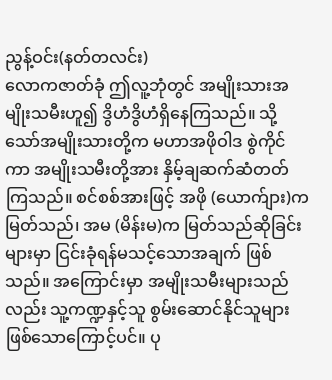ညွန့်ဝင်း(နတ်တလင်း)
လောကဇာတ်ခုံ ဤလူ့ဘုံတွင် အမျိုးသားအမျိုးသမီးဟူ၍ ဒွိဟံဒွိဟံရှိနေကြသည်။ သို့သော်အမျိုးသားတို့က မဟာအဖိုဝါဒ စွဲကိုင်ကာ အမျိုးသမီးတို့အား နှိမ့်ချဆက်ဆံတတ်ကြသည်။ စင်စစ်အားဖြင့် အဖို (ယောက်ျား)က မြတ်သည်၊ အမ (မိန်းမ)က မြတ်သည်ဆိုခြင်းများမှာ ငြင်းခုံရန်မသင့်သောအချက် ဖြစ်သည်။ အကြောင်းမှာ အမျိုးသမီးများသည်လည်း သူ့ကဏ္ဍနှင့်သူ စွမ်းဆောင်နိုင်သူများ ဖြစ်သောကြောင့်ပင်။ ပု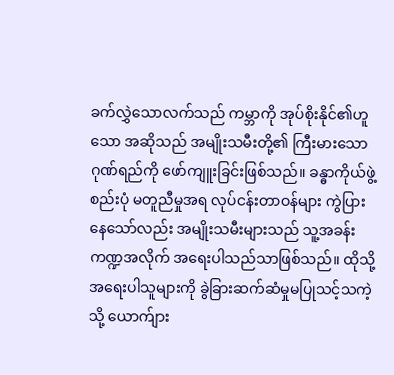ခက်လွှဲသောလက်သည် ကမ္ဘာကို အုပ်စိုးနိုင်၏ဟူသော အဆိုသည် အမျိုးသမီးတို့၏ ကြီးမားသောဂုဏ်ရည်ကို ဖော်ကျူးခြင်းဖြစ်သည်။ ခန္ဓာကိုယ်ဖွဲ့စည်းပုံ မတူညီမှုအရ လုပ်ငန်းတာဝန်များ ကွဲပြားနေသော်လည်း အမျိုးသမီးများသည် သူ့အခန်းကဏ္ဍအလိုက် အရေးပါသည်သာဖြစ်သည်။ ထိုသို့ အရေးပါသူများကို ခွဲခြားဆက်ဆံမှုမပြုသင့်သကဲ့သို့ ယောက်ျား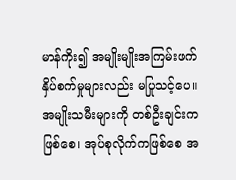မာန်ကိုး၍ အမျိုးမျိုးအကြမ်းဖက် နှိပ်စက်မှုများလည်း မပြုသင့်ပေ။ အမျိုးသမီးများကို တစ်ဦးချင်းကဖြစ်စေ၊ အုပ်စုလိုက်ကဖြစ်စေ အ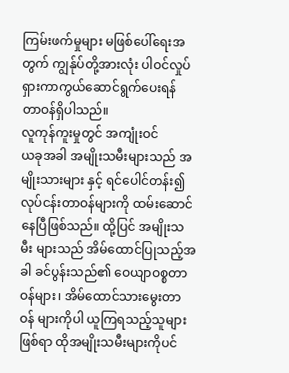ကြမ်းဖက်မှုများ မဖြစ်ပေါ်ရေးအတွက် ကျွန်ုပ်တို့အားလုံး ပါဝင်လှုပ်ရှားကာကွယ်ဆောင်ရွက်ပေးရန် တာဝန်ရှိပါသည်။
လူကုန်ကူးမှုတွင် အကျုံးဝင်
ယခုအခါ အမျိုးသမီးများသည် အမျိုးသားများ နှင့် ရင်ပေါင်တန်း၍ လုပ်ငန်းတာဝန်များကို ထမ်းဆောင်နေပြီဖြစ်သည်။ ထို့ပြင် အမျိုးသမီး များသည် အိမ်ထောင်ပြုသည့်အခါ ခင်ပွန်းသည်၏ ဝေယျာဝစ္စတာဝန်များ၊ အိမ်ထောင်သားမွေးတာဝန် များကိုပါ ယူကြရသည့်သူများဖြစ်ရာ ထိုအမျိုးသမီးများကိုပင်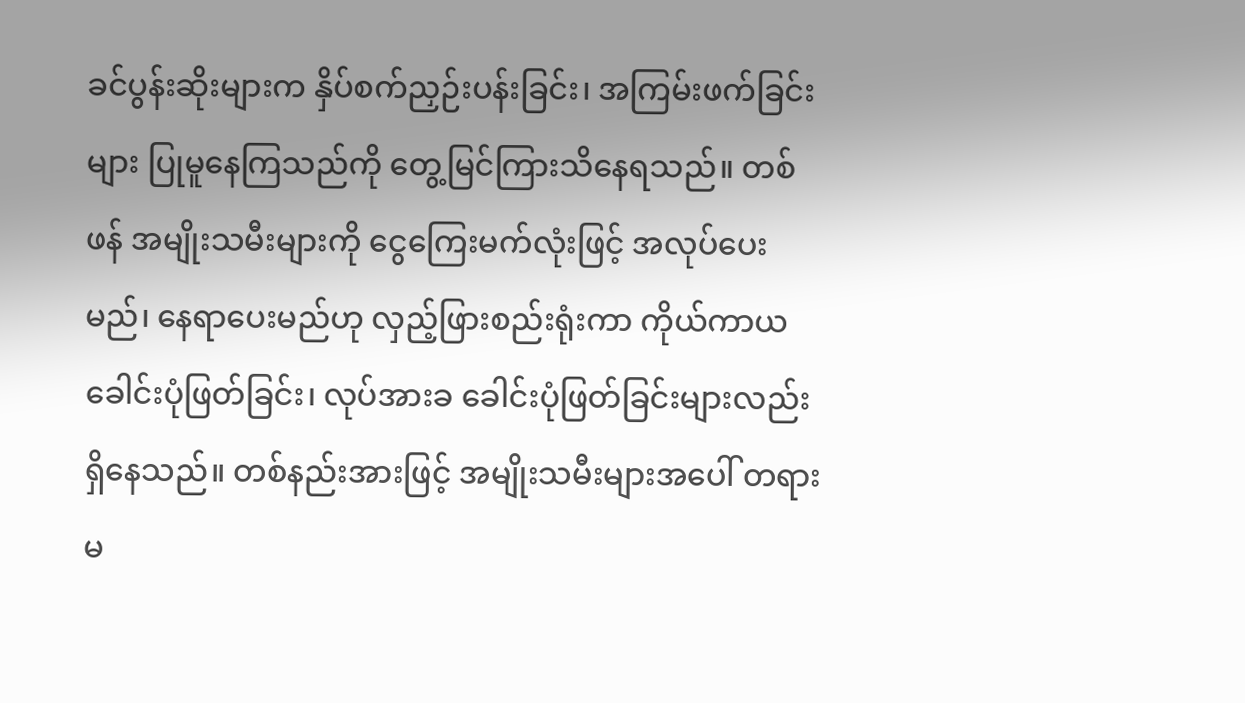ခင်ပွန်းဆိုးများက နှိပ်စက်ညှဉ်းပန်းခြင်း၊ အကြမ်းဖက်ခြင်းများ ပြုမူနေကြသည်ကို တွေ့မြင်ကြားသိနေရသည်။ တစ်ဖန် အမျိုးသမီးများကို ငွေကြေးမက်လုံးဖြင့် အလုပ်ပေးမည်၊ နေရာပေးမည်ဟု လှည့်ဖြားစည်းရုံးကာ ကိုယ်ကာယခေါင်းပုံဖြတ်ခြင်း၊ လုပ်အားခ ခေါင်းပုံဖြတ်ခြင်းများလည်း ရှိနေသည်။ တစ်နည်းအားဖြင့် အမျိုးသမီးများအပေါ် တရားမ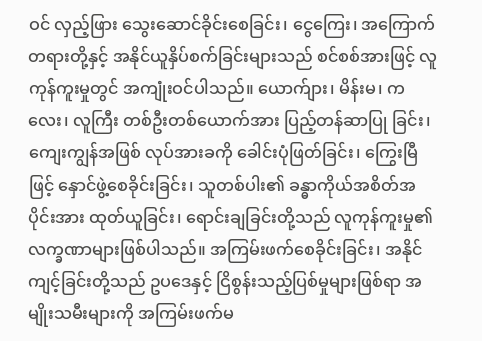ဝင် လှည့်ဖြား သွေးဆောင်ခိုင်းစေခြင်း၊ ငွေကြေး၊ အကြောက်တရားတို့နှင့် အနိုင်ယူနှိပ်စက်ခြင်းများသည် စင်စစ်အားဖြင့် လူကုန်ကူးမှုတွင် အကျုံးဝင်ပါသည်။ ယောက်ျား၊ မိန်းမ၊ ကလေး၊ လူကြီး တစ်ဦးတစ်ယောက်အား ပြည့်တန်ဆာပြု ခြင်း၊ ကျေးကျွန်အဖြစ် လုပ်အားခကို ခေါင်းပုံဖြတ်ခြင်း၊ ကြွေးမြီဖြင့် နှောင်ဖွဲ့စေခိုင်းခြင်း၊ သူတစ်ပါး၏ ခန္ဓာကိုယ်အစိတ်အပိုင်းအား ထုတ်ယူခြင်း၊ ရောင်းချခြင်းတို့သည် လူကုန်ကူးမှု၏ လက္ခဏာများဖြစ်ပါသည်။ အကြမ်းဖက်စေခိုင်းခြင်း၊ အနိုင်ကျင့်ခြင်းတို့သည် ဥပဒေနှင့် ငြိစွန်းသည့်ပြစ်မှုများဖြစ်ရာ အမျိုးသမီးများကို အကြမ်းဖက်မ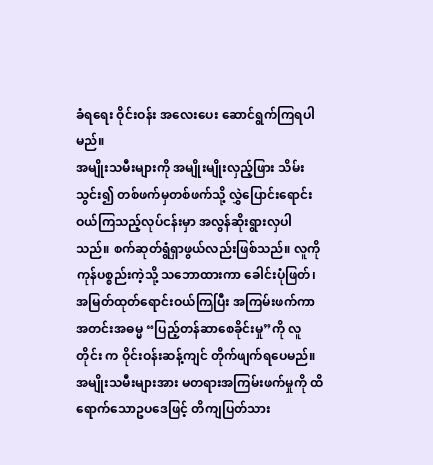ခံရရေး ဝိုင်းဝန်း အလေးပေး ဆောင်ရွက်ကြရပါမည်။
အမျိုးသမီးများကို အမျိုးမျိုးလှည့်ဖြား သိမ်းသွင်း၍ တစ်ဖက်မှတစ်ဖက်သို့ လွှဲပြောင်းရောင်းဝယ်ကြသည့်လုပ်ငန်းမှာ အလွန်ဆိုးရွားလှပါသည်။ စက်ဆုတ်ရွံရှာဖွယ်လည်းဖြစ်သည်။ လူကိုကုန်ပစ္စည်းကဲ့သို့ သဘောထားကာ ခေါင်းပုံဖြတ်၊ အမြတ်ထုတ်ရောင်းဝယ်ကြပြီး အကြမ်းဖက်ကာ အတင်းအဓမ္မ “ပြည့်တန်ဆာစေခိုင်းမှု”ကို လူတိုင်း က ဝိုင်းဝန်းဆန့်ကျင် တိုက်ဖျက်ရပေမည်။
အမျိုးသမီးများအား မတရားအကြမ်းဖက်မှုကို ထိရောက်သောဥပဒေဖြင့် တိကျပြတ်သား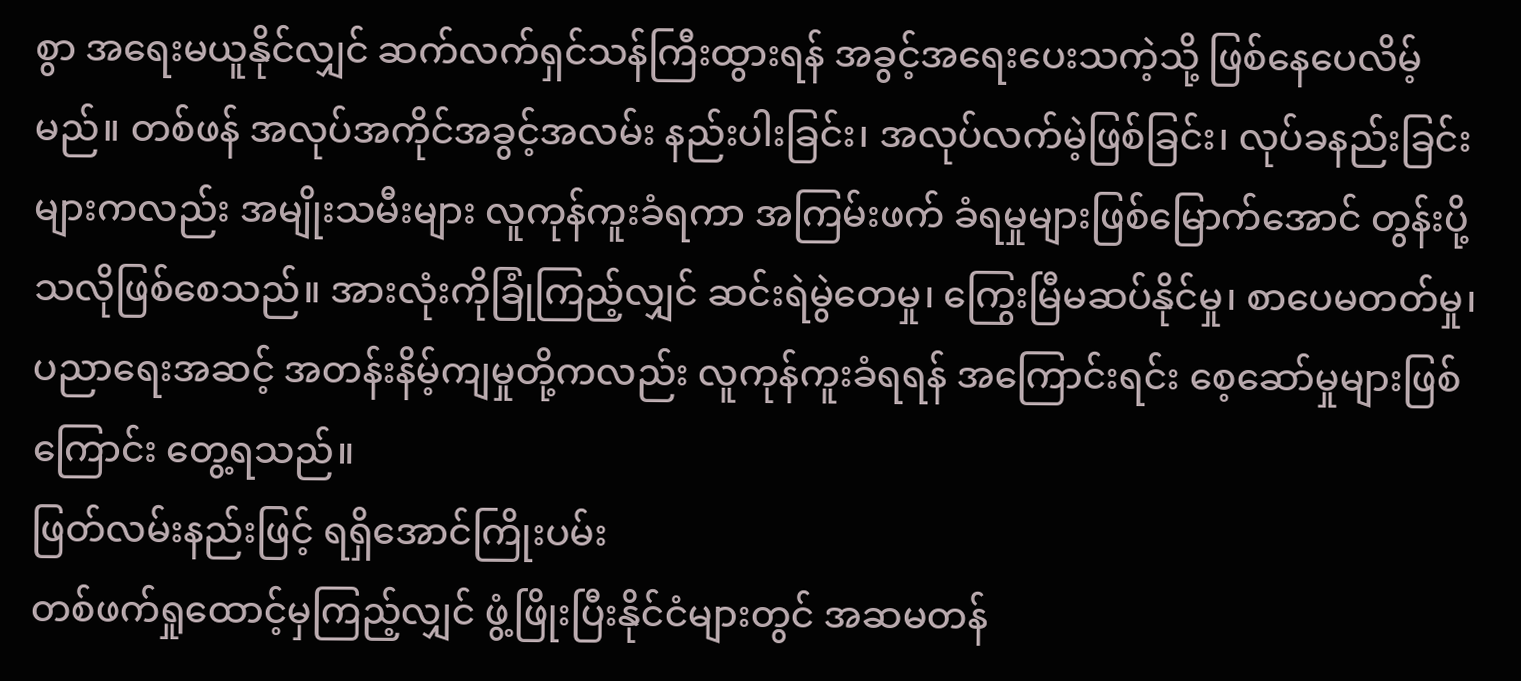စွာ အရေးမယူနိုင်လျှင် ဆက်လက်ရှင်သန်ကြီးထွားရန် အခွင့်အရေးပေးသကဲ့သို့ ဖြစ်နေပေလိမ့်မည်။ တစ်ဖန် အလုပ်အကိုင်အခွင့်အလမ်း နည်းပါးခြင်း၊ အလုပ်လက်မဲ့ဖြစ်ခြင်း၊ လုပ်ခနည်းခြင်းများကလည်း အမျိုးသမီးများ လူကုန်ကူးခံရကာ အကြမ်းဖက် ခံရမှုများဖြစ်မြောက်အောင် တွန်းပို့သလိုဖြစ်စေသည်။ အားလုံးကိုခြုံကြည့်လျှင် ဆင်းရဲမွဲတေမှု၊ ကြွေးမြီမဆပ်နိုင်မှု၊ စာပေမတတ်မှု၊ ပညာရေးအဆင့် အတန်းနိမ့်ကျမှုတို့ကလည်း လူကုန်ကူးခံရရန် အကြောင်းရင်း စေ့ဆော်မှုများဖြစ်ကြောင်း တွေ့ရသည်။
ဖြတ်လမ်းနည်းဖြင့် ရရှိအောင်ကြိုးပမ်း
တစ်ဖက်ရှုထောင့်မှကြည့်လျှင် ဖွံ့ဖြိုးပြီးနိုင်ငံများတွင် အဆမတန်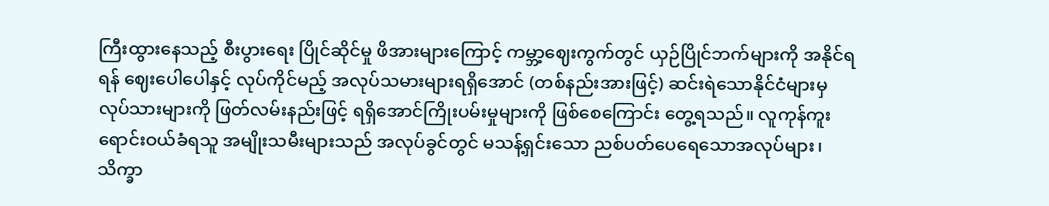ကြီးထွားနေသည့် စီးပွားရေး ပြိုင်ဆိုင်မှု ဖိအားများကြောင့် ကမ္ဘာ့ဈေးကွက်တွင် ယှဉ်ပြိုင်ဘက်များကို အနိုင်ရရန် ဈေးပေါပေါနှင့် လုပ်ကိုင်မည့် အလုပ်သမားများရရှိအောင် (တစ်နည်းအားဖြင့်) ဆင်းရဲသောနိုင်ငံများမှ လုပ်သားများကို ဖြတ်လမ်းနည်းဖြင့် ရရှိအောင်ကြိုးပမ်းမှုများကို ဖြစ်စေကြောင်း တွေ့ရသည်။ လူကုန်ကူးရောင်းဝယ်ခံရသူ အမျိုးသမီးများသည် အလုပ်ခွင်တွင် မသန့်ရှင်းသော ညစ်ပတ်ပေရေသောအလုပ်များ၊ သိက္ခာ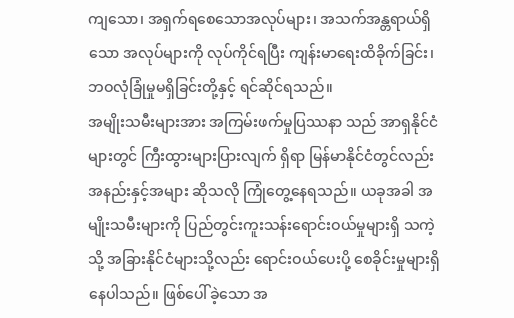ကျသော၊ အရှက်ရစေသောအလုပ်များ၊ အသက်အန္တရာယ်ရှိသော အလုပ်များကို လုပ်ကိုင်ရပြီး ကျန်းမာရေးထိခိုက်ခြင်း၊ ဘဝလုံခြုံမှုမရှိခြင်းတို့နှင့် ရင်ဆိုင်ရသည်။
အမျိုးသမီးများအား အကြမ်းဖက်မှုပြဿနာ သည် အာရှနိုင်ငံများတွင် ကြီးထွားများပြားလျက် ရှိရာ မြန်မာနိုင်ငံတွင်လည်း အနည်းနှင့်အများ ဆိုသလို ကြုံတွေ့နေရသည်။ ယခုအခါ အမျိုးသမီးများကို ပြည်တွင်းကူးသန်းရောင်းဝယ်မှုများရှိ သကဲ့သို့ အခြားနိုင်ငံများသို့လည်း ရောင်းဝယ်ပေးပို့ စေခိုင်းမှုများရှိနေပါသည်။ ဖြစ်ပေါ်ခဲ့သော အ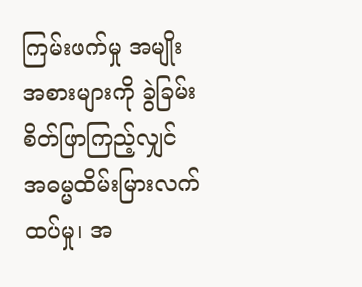ကြမ်းဖက်မှု အမျိုးအစားများကို ခွဲခြမ်းစိတ်ဖြာကြည့်လျှင် အဓမ္မထိမ်းမြားလက်ထပ်မှု၊ အ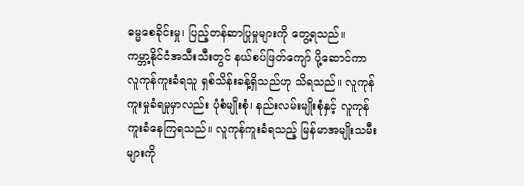ဓမ္မစေခိုင်းမှု၊ ပြည့်တန်ဆာပြုမှုများကို တွေ့ရသည်။
ကမ္ဘာ့နိုင်ငံအသီးသီးတွင် နယ်စပ်ဖြတ်ကျော် ပို့ဆောင်ကာ လူကုန်ကူးခံရသူ ရှစ်သိန်းခန့်ရှိသည်ဟု သိရသည်။ လူကုန် ကူးမှုခံရမှုမှာလည်း ပုံစံမျိုးစုံ၊ နည်းလမ်းမျိုးစုံနှင့် လူကုန်ကူးခံနေကြရသည်။ လူကုန်ကူးခံရသည့် မြန်မာအမျိုးသမီးများကို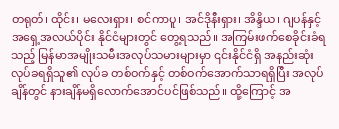တရုတ်၊ ထိုင်း၊ မလေးရှား၊ စင်ကာပူ၊ အင်ဒိုနီးရှား၊ အိန္ဒိယ၊ ဂျပန်နှင့် အရှေ့အလယ်ပိုင်း နိုင်ငံများတွင် တွေ့ရသည်။ အကြမ်းဖက်စေခိုင်းခံရသည့် မြန်မာအမျိုးသမီးအလုပ်သမားများမှာ ၎င်းနိုင်ငံရှိ အနည်းဆုံးလုပ်ခရရှိသူ၏ လုပ်ခ တစ်ဝက်နှင့် တစ်ဝက်အောက်သာရရှိပြီး အလုပ်ချိန်တွင် နားချိန်မရှိလောက်အောင်ပင်ဖြစ်သည်။ ထို့ကြောင့် အ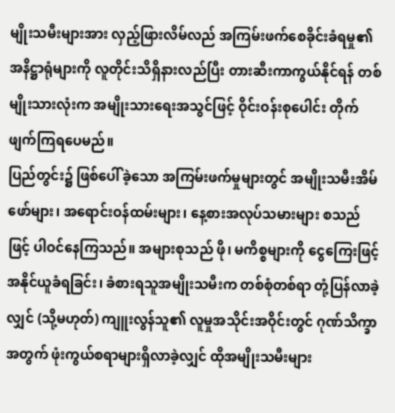မျိုးသမီးများအား လှည့်ဖြားလိမ်လည် အကြမ်းဖက်စေခိုင်းခံရမှု၏ အနိဋ္ဌာရုံများကို လူတိုင်းသိရှိနားလည်ပြီး တားဆီးကာကွယ်နိုင်ရန် တစ်မျိုးသားလုံးက အမျိုးသားရေးအသွင်ဖြင့် ဝိုင်းဝန်းစုပေါင်း တိုက်ဖျက်ကြရပေမည်။
ပြည်တွင်း၌ ဖြစ်ပေါ်ခဲ့သော အကြမ်းဖက်မှုများတွင် အမျိုးသမီးအိမ်ဖော်များ၊ အရောင်းဝန်ထမ်းများ၊ နေ့စားအလုပ်သမားများ စသည်ဖြင့် ပါဝင်နေကြသည်။ အများစုသည် ဖို၊ မကိစ္စများကို ငွေကြေးဖြင့် အနိုင်ယူခံရခြင်း၊ ခံစားရသူအမျိုးသမီးက တစ်စုံတစ်ရာ တုံ့ပြန်လာခဲ့လျှင် (သို့မဟုတ်) ကျူးလွန်သူ၏ လူမှုအသိုင်းအဝိုင်းတွင် ဂုဏ်သိက္ခာအတွက် ဖုံးကွယ်စရာများရှိလာခဲ့လျှင် ထိုအမျိုးသမီးများ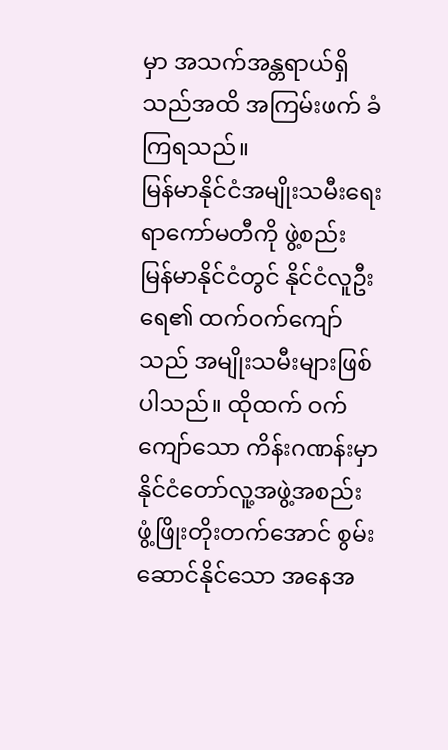မှာ အသက်အန္တရာယ်ရှိသည်အထိ အကြမ်းဖက် ခံကြရသည်။
မြန်မာနိုင်ငံအမျိုးသမီးရေးရာကော်မတီကို ဖွဲ့စည်း
မြန်မာနိုင်ငံတွင် နိုင်ငံလူဦးရေ၏ ထက်ဝက်ကျော်သည် အမျိုးသမီးများဖြစ်ပါသည်။ ထိုထက် ဝက်ကျော်သော ကိန်းဂဏန်းမှာ နိုင်ငံတော်လူ့အဖွဲ့အစည်း ဖွံ့ဖြိုးတိုးတက်အောင် စွမ်းဆောင်နိုင်သော အနေအ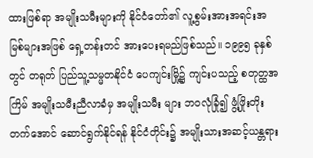ထားဖြစ်ရာ အမျိုးသမီးများကို နိုင်ငံတော်၏ လူ့စွမ်းအားအရင်းအမြစ်များအဖြစ် ရှေ့တန်းတင် အားပေးရမည်ဖြစ်သည်။ ၁၉၉၅ ခုနှစ်တွင် တရုတ် ပြည်သူ့သမ္မတနိုင်ငံ ပေကျင်းမြို့၌ ကျင်းပသည့် စတုတ္ထအကြိမ် အမျိုးသမီးညီလာခံမှ အမျိုးသမီး များ ဘဝလုံခြုံ၍ ဖွံ့ဖြိုးတိုးတက်အောင် ဆောင်ရွက်နိုင်ရန် နိုင်ငံတိုင်း၌ အမျိုးသားအဆင့်ယန္တရား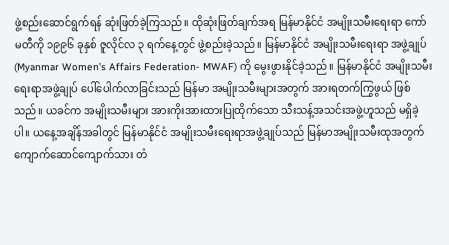ဖွဲ့စည်းဆောင်ရွက်ရန် ဆုံးဖြတ်ခဲ့ကြသည်။ ထိုဆုံးဖြတ်ချက်အရ မြန်မာနိုင်ငံ အမျိုးသမီးရေးရာ ကော်မတီကို ၁၉၉၆ ခုနှစ် ဇူလိုင်လ ၃ ရက်နေ့တွင် ဖွဲ့စည်းခဲ့သည်။ မြန်မာနိုင်ငံ အမျိုးသမီးရေးရာ အဖွဲ့ချုပ် (Myanmar Women’s Affairs Federation- MWAF) ကို မွေးဖွားနိုင်ခဲ့သည်။ မြန်မာနိုင်ငံ အမျိုးသမီးရေးရာအဖွဲ့ချုပ် ပေါ်ပေါက်လာခြင်းသည် မြန်မာ အမျိုးသမီးများအတွက် အားရတက်ကြွဖွယ် ဖြစ်သည်။ ယခင်က အမျိုးသမီးများ အားကိုးအားထားပြုထိုက်သော သီးသန့်အသင်းအဖွဲ့ဟူသည် မရှိခဲ့ပါ။ ယနေ့အချိန်အခါတွင် မြန်မာနိုင်ငံ အမျိုးသမီးရေးရာအဖွဲ့ချုပ်သည် မြန်မာအမျိုးသမီးထုအတွက် ကျောက်ဆောင်ကျောက်သား တံ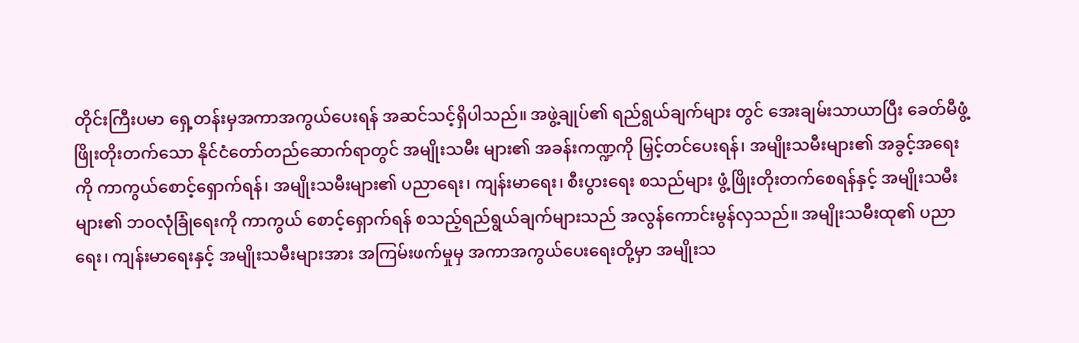တိုင်းကြီးပမာ ရှေ့တန်းမှအကာအကွယ်ပေးရန် အဆင်သင့်ရှိပါသည်။ အဖွဲ့ချုပ်၏ ရည်ရွယ်ချက်များ တွင် အေးချမ်းသာယာပြီး ခေတ်မီဖွံ့ဖြိုးတိုးတက်သော နိုင်ငံတော်တည်ဆောက်ရာတွင် အမျိုးသမီး များ၏ အခန်းကဏ္ဍကို မြှင့်တင်ပေးရန်၊ အမျိုးသမီးများ၏ အခွင့်အရေးကို ကာကွယ်စောင့်ရှောက်ရန်၊ အမျိုးသမီးများ၏ ပညာရေး၊ ကျန်းမာရေး၊ စီးပွားရေး စသည်များ ဖွံ့ဖြိုးတိုးတက်စေရန်နှင့် အမျိုးသမီးများ၏ ဘဝလုံခြုံရေးကို ကာကွယ် စောင့်ရှောက်ရန် စသည့်ရည်ရွယ်ချက်များသည် အလွန်ကောင်းမွန်လှသည်။ အမျိုးသမီးထု၏ ပညာရေး၊ ကျန်းမာရေးနှင့် အမျိုးသမီးများအား အကြမ်းဖက်မှုမှ အကာအကွယ်ပေးရေးတို့မှာ အမျိုးသ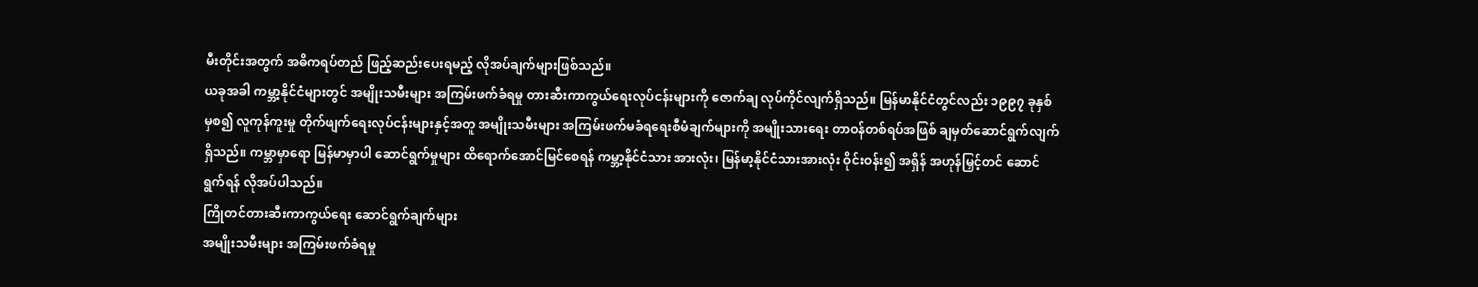မီးတိုင်းအတွက် အဓိကရပ်တည် ဖြည့်ဆည်းပေးရမည့် လိုအပ်ချက်များဖြစ်သည်။
ယခုအခါ ကမ္ဘာ့နိုင်ငံများတွင် အမျိုးသမီးများ အကြမ်းဖက်ခံရမှု တားဆီးကာကွယ်ရေးလုပ်ငန်းများကို ဇောက်ချ လုပ်ကိုင်လျက်ရှိသည်။ မြန်မာနိုင်ငံတွင်လည်း ၁၉၉၇ ခုနှစ်မှစ၍ လူကုန်ကူးမှု တိုက်ဖျက်ရေးလုပ်ငန်းများနှင့်အတူ အမျိုးသမီးများ အကြမ်းဖက်မခံရရေးစီမံချက်များကို အမျိုးသားရေး တာဝန်တစ်ရပ်အဖြစ် ချမှတ်ဆောင်ရွက်လျက် ရှိသည်။ ကမ္ဘာမှာရော မြန်မာမှာပါ ဆောင်ရွက်မှုများ ထိရောက်အောင်မြင်စေရန် ကမ္ဘာ့နိုင်ငံသား အားလုံး၊ မြန်မာ့နိုင်ငံသားအားလုံး ဝိုင်းဝန်း၍ အရှိန် အဟုန်မြှင့်တင် ဆောင်ရွက်ရန် လိုအပ်ပါသည်။
ကြိုတင်တားဆီးကာကွယ်ရေး ဆောင်ရွက်ချက်များ
အမျိုးသမီးများ အကြမ်းဖက်ခံရမှု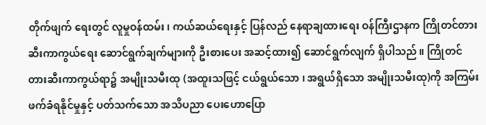တိုက်ဖျက် ရေးတွင် လူမှုဝန်ထမ်း၊ ကယ်ဆယ်ရေးနှင့် ပြန်လည် နေရာချထားရေး ဝန်ကြီးဌာနက ကြိုတင်တားဆီးကာကွယ်ရေး ဆောင်ရွက်ချက်များကို ဦးစားပေး အဆင့်ထား၍ ဆောင်ရွက်လျက် ရှိပါသည်။ ကြိုတင် တားဆီးကာကွယ်ရာ၌ အမျိုးသမီးထု (အထူးသဖြင့် ငယ်ရွယ်သော၊ အရွယ်ရှိသော အမျိုးသမီးထု)ကို အကြမ်းဖက်ခံရနိုင်မှုနှင့် ပတ်သက်သော အသိပညာ ပေးဟောပြော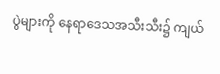ပွဲများကို နေရာဒေသအသီးသီး၌ ကျယ်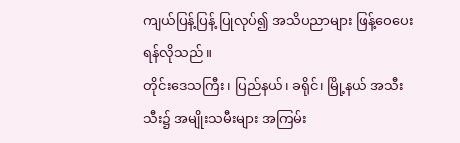ကျယ်ပြန့်ပြန့် ပြုလုပ်၍ အသိပညာများ ဖြန့်ဝေပေးရန်လိုသည်။
တိုင်းဒေသကြီး၊ ပြည်နယ်၊ ခရိုင်၊ မြို့နယ် အသီးသီး၌ အမျိုးသမီးများ အကြမ်း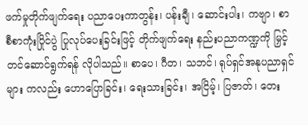ဖက်မှုတိုက်ဖျက်ရေး ပညာပေးကာတွန်း၊ ပန်းချီ၊ ဆောင်းပါး၊ ကဗျာ၊ စာစီစာကုံးပြိုင်ပွဲ ပြုလုပ်ပေးခြင်းဖြင့် တိုက်ဖျက်ရေး နည်းပညာကဏ္ဍကို မြှင့်တင်ဆောင်ရွက်ရန် လိုပါသည်။ စာပေ၊ ဂီတ၊ သဘင်၊ ရုပ်ရှင်အနုပညာရှင်များ ကလည်း ဟောပြောခြင်း၊ ရေးသားခြင်း၊ အငြိမ့်၊ ပြဇာတ်၊ တေး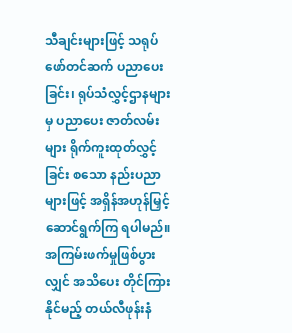သီချင်းများဖြင့် သရုပ်ဖော်တင်ဆက် ပညာပေးခြင်း၊ ရုပ်သံလွှင့်ဌာနများမှ ပညာပေး ဇာတ်လမ်းများ ရိုက်ကူးထုတ်လွှင့်ခြင်း စသော နည်းပညာများဖြင့် အရှိန်အဟုန်မြှင့် ဆောင်ရွက်ကြ ရပါမည်။ အကြမ်းဖက်မှုဖြစ်ပွားလျှင် အသိပေး တိုင်ကြားနိုင်မည့် တယ်လီဖုန်းနံ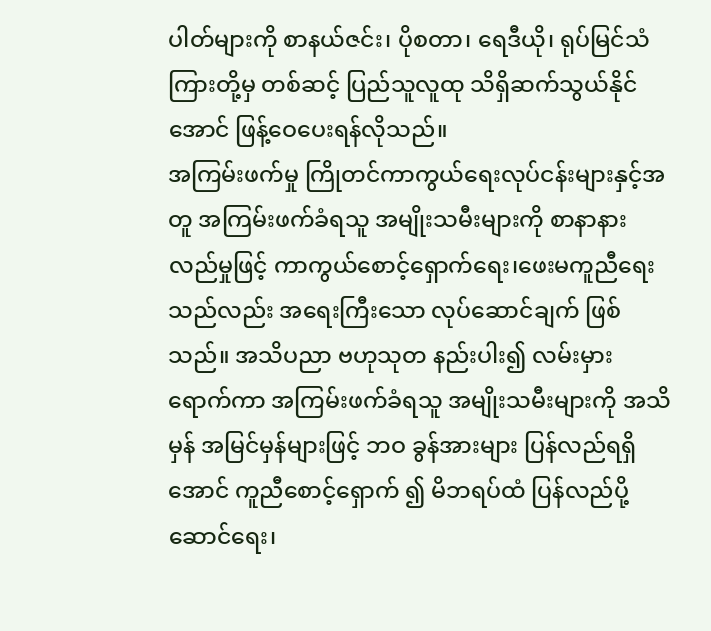ပါတ်များကို စာနယ်ဇင်း၊ ပိုစတာ၊ ရေဒီယို၊ ရုပ်မြင်သံကြားတို့မှ တစ်ဆင့် ပြည်သူလူထု သိရှိဆက်သွယ်နိုင်အောင် ဖြန့်ဝေပေးရန်လိုသည်။
အကြမ်းဖက်မှု ကြိုတင်ကာကွယ်ရေးလုပ်ငန်းများနှင့်အတူ အကြမ်းဖက်ခံရသူ အမျိုးသမီးများကို စာနာနားလည်မှုဖြင့် ကာကွယ်စောင့်ရှောက်ရေး၊ဖေးမကူညီရေးသည်လည်း အရေးကြီးသော လုပ်ဆောင်ချက် ဖြစ်သည်။ အသိပညာ ဗဟုသုတ နည်းပါး၍ လမ်းမှားရောက်ကာ အကြမ်းဖက်ခံရသူ အမျိုးသမီးများကို အသိမှန် အမြင်မှန်များဖြင့် ဘဝ ခွန်အားများ ပြန်လည်ရရှိအောင် ကူညီစောင့်ရှောက် ၍ မိဘရပ်ထံ ပြန်လည်ပို့ဆောင်ရေး၊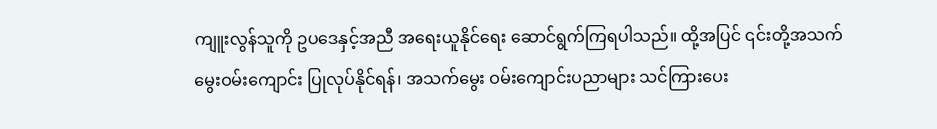ကျူးလွန်သူကို ဥပဒေနှင့်အညီ အရေးယူနိုင်ရေး ဆောင်ရွက်ကြရပါသည်။ ထို့အပြင် ၎င်းတို့အသက်မွေးဝမ်းကျောင်း ပြုလုပ်နိုင်ရန်၊ အသက်မွေး ဝမ်းကျောင်းပညာများ သင်ကြားပေး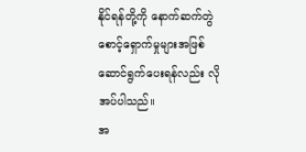နိုင်ရန်တို့ကို နောက်ဆက်တွဲ စောင့်ရှောက်မှုများအဖြစ် ဆောင်ရွက်ပေးရန်လည်း လိုအပ်ပါသည်။
အ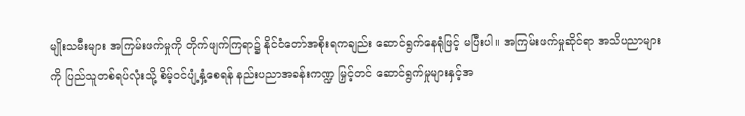မျိုးသမီးများ အကြမ်းဖက်မှုကို တိုက်ဖျက်ကြရာ၌ နိုင်ငံတော်အစိုးရကချည်း ဆောင်ရွက်နေရုံဖြင့် မပြီးပါ။ အကြမ်းဖက်မှုဆိုင်ရာ အသိပညာများကို ပြည်သူတစ်ရပ်လုံးသို့ စိမ့်ဝင်ပျံ့နှံ့စေရန် နည်းပညာအခန်းကဏ္ဍ မြှင့်တင် ဆောင်ရွက်မှုများနှင့်အ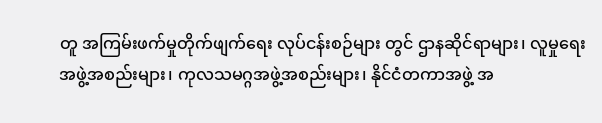တူ အကြမ်းဖက်မှုတိုက်ဖျက်ရေး လုပ်ငန်းစဉ်များ တွင် ဌာနဆိုင်ရာများ၊ လူမှုရေးအဖွဲ့အစည်းများ၊ ကုလသမဂ္ဂအဖွဲ့အစည်းများ၊ နိုင်ငံတကာအဖွဲ့ အ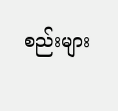စည်းများ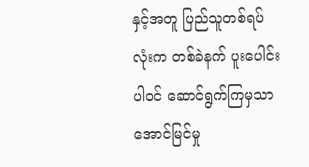နှင့်အတူ ပြည်သူတစ်ရပ်လုံးက တစ်ခဲနက် ပူးပေါင်းပါဝင် ဆောင်ရွက်ကြမှသာ အောင်မြင်မှု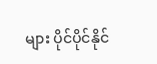များ ပိုင်ပိုင်နိုင်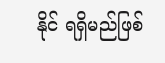နိုင် ရရှိမည်ဖြစ်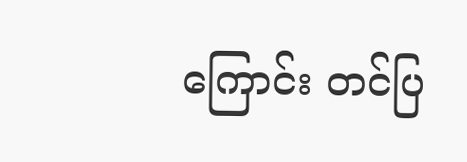ကြောင်း တင်ပြ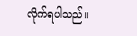လိုက်ရပါသည်။